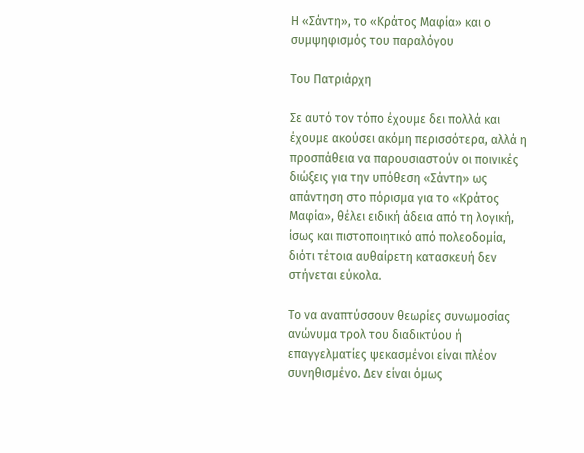Η «Σάντη», το «Κράτος Μαφία» και ο συμψηφισμός του παραλόγου

Του Πατριάρχη

Σε αυτό τον τόπο έχουμε δει πολλά και έχουμε ακούσει ακόμη περισσότερα, αλλά η προσπάθεια να παρουσιαστούν οι ποινικές διώξεις για την υπόθεση «Σάντη» ως απάντηση στο πόρισμα για το «Κράτος Μαφία», θέλει ειδική άδεια από τη λογική, ίσως και πιστοποιητικό από πολεοδομία, διότι τέτοια αυθαίρετη κατασκευή δεν στήνεται εύκολα.

Το να αναπτύσσουν θεωρίες συνωμοσίας ανώνυμα τρολ του διαδικτύου ή επαγγελματίες ψεκασμένοι είναι πλέον συνηθισμένο. Δεν είναι όμως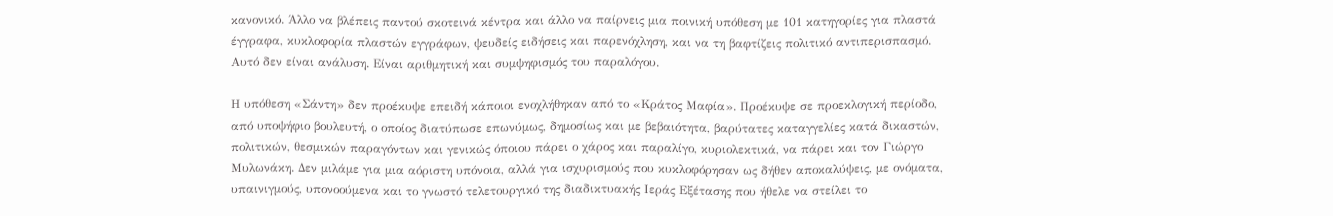κανονικό. Άλλο να βλέπεις παντού σκοτεινά κέντρα και άλλο να παίρνεις μια ποινική υπόθεση με 101 κατηγορίες για πλαστά έγγραφα, κυκλοφορία πλαστών εγγράφων, ψευδείς ειδήσεις και παρενόχληση, και να τη βαφτίζεις πολιτικό αντιπερισπασμό. Αυτό δεν είναι ανάλυση. Είναι αριθμητική και συμψηφισμός του παραλόγου.

Η υπόθεση «Σάντη» δεν προέκυψε επειδή κάποιοι ενοχλήθηκαν από το «Κράτος Μαφία». Προέκυψε σε προεκλογική περίοδο, από υποψήφιο βουλευτή, ο οποίος διατύπωσε επωνύμως, δημοσίως και με βεβαιότητα, βαρύτατες καταγγελίες κατά δικαστών, πολιτικών, θεσμικών παραγόντων και γενικώς όποιου πάρει ο χάρος και παραλίγο, κυριολεκτικά, να πάρει και τον Γιώργο Μυλωνάκη. Δεν μιλάμε για μια αόριστη υπόνοια, αλλά για ισχυρισμούς που κυκλοφόρησαν ως δήθεν αποκαλύψεις, με ονόματα, υπαινιγμούς, υπονοούμενα και το γνωστό τελετουργικό της διαδικτυακής Ιεράς Εξέτασης που ήθελε να στείλει το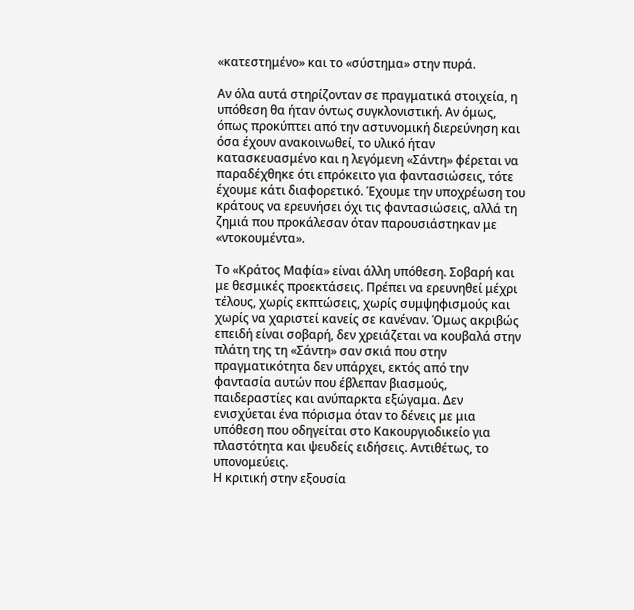«κατεστημένο» και το «σύστημα» στην πυρά.

Αν όλα αυτά στηρίζονταν σε πραγματικά στοιχεία, η υπόθεση θα ήταν όντως συγκλονιστική. Αν όμως, όπως προκύπτει από την αστυνομική διερεύνηση και όσα έχουν ανακοινωθεί, το υλικό ήταν κατασκευασμένο και η λεγόμενη «Σάντη» φέρεται να παραδέχθηκε ότι επρόκειτο για φαντασιώσεις, τότε έχουμε κάτι διαφορετικό. Έχουμε την υποχρέωση του κράτους να ερευνήσει όχι τις φαντασιώσεις, αλλά τη ζημιά που προκάλεσαν όταν παρουσιάστηκαν με «ντοκουμέντα».

Το «Κράτος Μαφία» είναι άλλη υπόθεση. Σοβαρή και με θεσμικές προεκτάσεις. Πρέπει να ερευνηθεί μέχρι τέλους, χωρίς εκπτώσεις, χωρίς συμψηφισμούς και χωρίς να χαριστεί κανείς σε κανέναν. Όμως ακριβώς επειδή είναι σοβαρή, δεν χρειάζεται να κουβαλά στην πλάτη της τη «Σάντη» σαν σκιά που στην πραγματικότητα δεν υπάρχει, εκτός από την φαντασία αυτών που έβλεπαν βιασμούς, παιδεραστίες και ανύπαρκτα εξώγαμα. Δεν ενισχύεται ένα πόρισμα όταν το δένεις με μια υπόθεση που οδηγείται στο Κακουργιοδικείο για πλαστότητα και ψευδείς ειδήσεις. Αντιθέτως, το υπονομεύεις.
Η κριτική στην εξουσία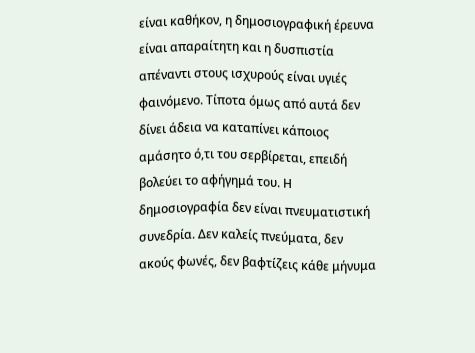είναι καθήκον, η δημοσιογραφική έρευνα είναι απαραίτητη και η δυσπιστία απέναντι στους ισχυρούς είναι υγιές φαινόμενο. Τίποτα όμως από αυτά δεν δίνει άδεια να καταπίνει κάποιος αμάσητο ό,τι του σερβίρεται, επειδή βολεύει το αφήγημά του. Η δημοσιογραφία δεν είναι πνευματιστική συνεδρία. Δεν καλείς πνεύματα, δεν ακούς φωνές, δεν βαφτίζεις κάθε μήνυμα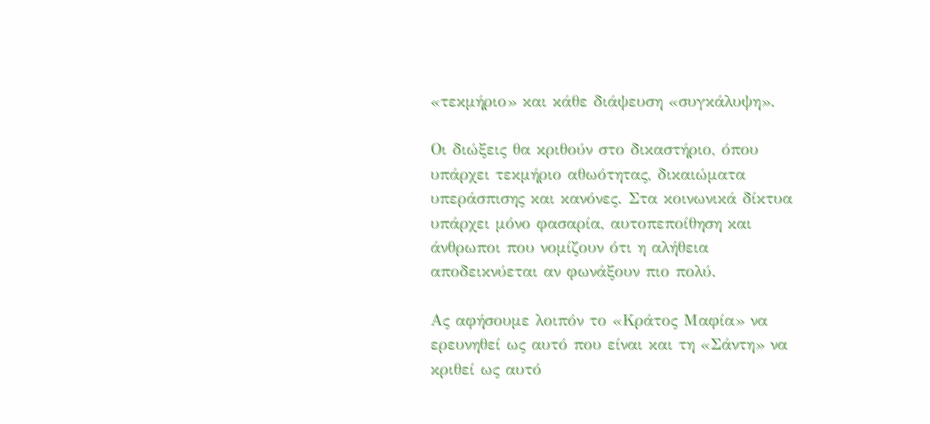«τεκμήριο» και κάθε διάψευση «συγκάλυψη».

Οι διώξεις θα κριθούν στο δικαστήριο, όπου υπάρχει τεκμήριο αθωότητας, δικαιώματα υπεράσπισης και κανόνες. Στα κοινωνικά δίκτυα υπάρχει μόνο φασαρία, αυτοπεποίθηση και άνθρωποι που νομίζουν ότι η αλήθεια αποδεικνύεται αν φωνάξουν πιο πολύ.

Ας αφήσουμε λοιπόν το «Κράτος Μαφία» να ερευνηθεί ως αυτό που είναι και τη «Σάντη» να κριθεί ως αυτό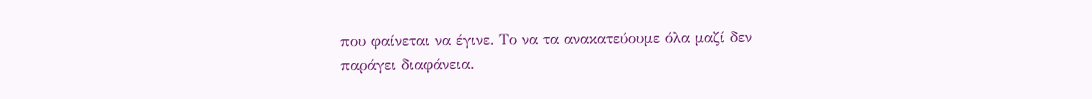που φαίνεται να έγινε. Το να τα ανακατεύουμε όλα μαζί δεν παράγει διαφάνεια.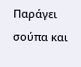Παράγει σούπα και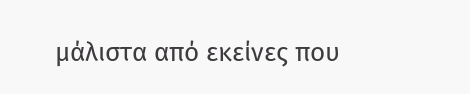μάλιστα από εκείνες που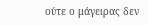ούτε ο μάγειρας δεν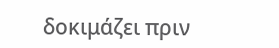δοκιμάζει πριν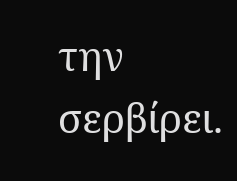την σερβίρει.